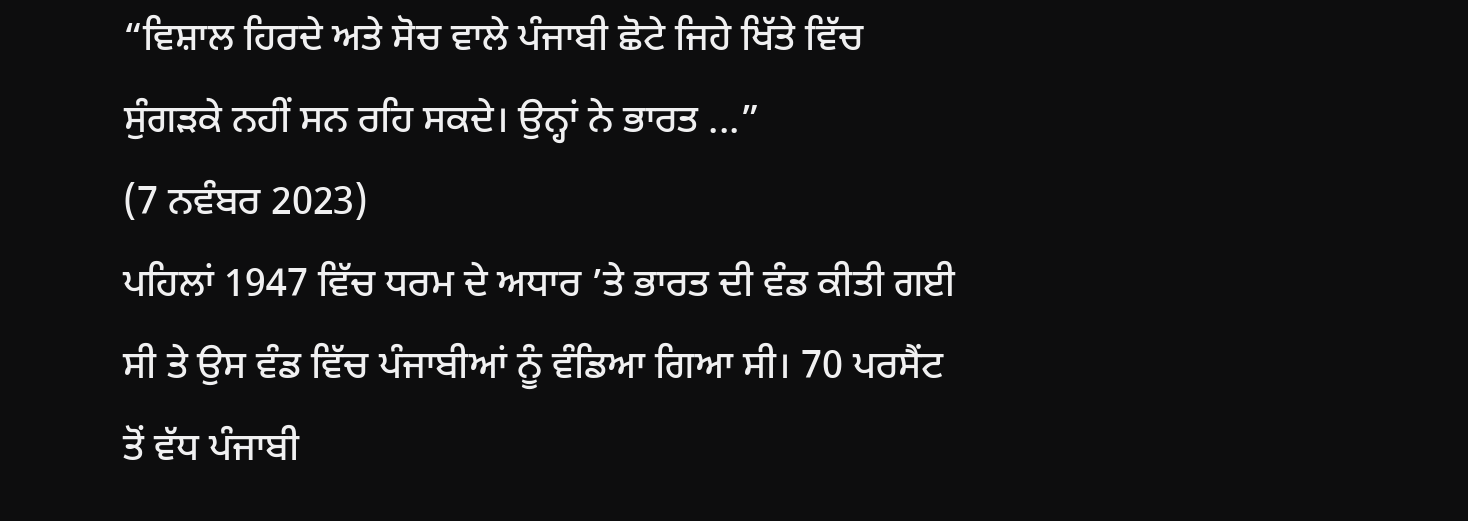“ਵਿਸ਼ਾਲ ਹਿਰਦੇ ਅਤੇ ਸੋਚ ਵਾਲੇ ਪੰਜਾਬੀ ਛੋਟੇ ਜਿਹੇ ਖਿੱਤੇ ਵਿੱਚ ਸੁੰਗੜਕੇ ਨਹੀਂ ਸਨ ਰਹਿ ਸਕਦੇ। ਉਨ੍ਹਾਂ ਨੇ ਭਾਰਤ ...”
(7 ਨਵੰਬਰ 2023)
ਪਹਿਲਾਂ 1947 ਵਿੱਚ ਧਰਮ ਦੇ ਅਧਾਰ ’ਤੇ ਭਾਰਤ ਦੀ ਵੰਡ ਕੀਤੀ ਗਈ ਸੀ ਤੇ ਉਸ ਵੰਡ ਵਿੱਚ ਪੰਜਾਬੀਆਂ ਨੂੰ ਵੰਡਿਆ ਗਿਆ ਸੀ। 70 ਪਰਸੈਂਟ ਤੋਂ ਵੱਧ ਪੰਜਾਬੀ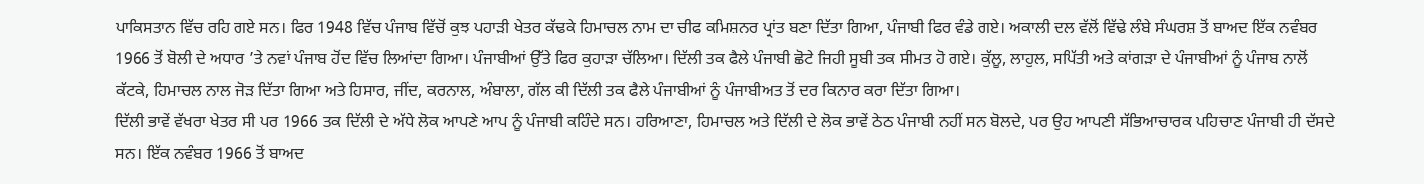ਪਾਕਿਸਤਾਨ ਵਿੱਚ ਰਹਿ ਗਏ ਸਨ। ਫਿਰ 1948 ਵਿੱਚ ਪੰਜਾਬ ਵਿੱਚੋਂ ਕੁਝ ਪਹਾੜੀ ਖੇਤਰ ਕੱਢਕੇ ਹਿਮਾਚਲ ਨਾਮ ਦਾ ਚੀਫ ਕਮਿਸ਼ਨਰ ਪ੍ਰਾਂਤ ਬਣਾ ਦਿੱਤਾ ਗਿਆ, ਪੰਜਾਬੀ ਫਿਰ ਵੰਡੇ ਗਏ। ਅਕਾਲੀ ਦਲ ਵੱਲੋਂ ਵਿੱਢੇ ਲੰਬੇ ਸੰਘਰਸ਼ ਤੋਂ ਬਾਅਦ ਇੱਕ ਨਵੰਬਰ 1966 ਤੋਂ ਬੋਲੀ ਦੇ ਅਧਾਰ ’ਤੇ ਨਵਾਂ ਪੰਜਾਬ ਹੋਂਦ ਵਿੱਚ ਲਿਆਂਦਾ ਗਿਆ। ਪੰਜਾਬੀਆਂ ਉੱਤੇ ਫਿਰ ਕੁਹਾੜਾ ਚੱਲਿਆ। ਦਿੱਲੀ ਤਕ ਫੈਲੇ ਪੰਜਾਬੀ ਛੋਟੇ ਜਿਹੀ ਸੂਬੀ ਤਕ ਸੀਮਤ ਹੋ ਗਏ। ਕੁੱਲੂ, ਲਾਹੁਲ, ਸਪਿੱਤੀ ਅਤੇ ਕਾਂਗੜਾ ਦੇ ਪੰਜਾਬੀਆਂ ਨੂੰ ਪੰਜਾਬ ਨਾਲੋਂ ਕੱਟਕੇ, ਹਿਮਾਚਲ ਨਾਲ ਜੋੜ ਦਿੱਤਾ ਗਿਆ ਅਤੇ ਹਿਸਾਰ, ਜੀਂਦ, ਕਰਨਾਲ, ਅੰਬਾਲਾ, ਗੱਲ ਕੀ ਦਿੱਲੀ ਤਕ ਫੈਲੇ ਪੰਜਾਬੀਆਂ ਨੂੰ ਪੰਜਾਬੀਅਤ ਤੋਂ ਦਰ ਕਿਨਾਰ ਕਰਾ ਦਿੱਤਾ ਗਿਆ।
ਦਿੱਲੀ ਭਾਵੇਂ ਵੱਖਰਾ ਖੇਤਰ ਸੀ ਪਰ 1966 ਤਕ ਦਿੱਲੀ ਦੇ ਅੱਧੇ ਲੋਕ ਆਪਣੇ ਆਪ ਨੂੰ ਪੰਜਾਬੀ ਕਹਿੰਦੇ ਸਨ। ਹਰਿਆਣਾ, ਹਿਮਾਚਲ ਅਤੇ ਦਿੱਲੀ ਦੇ ਲੋਕ ਭਾਵੇਂ ਠੇਠ ਪੰਜਾਬੀ ਨਹੀਂ ਸਨ ਬੋਲਦੇ, ਪਰ ਉਹ ਆਪਣੀ ਸੱਭਿਆਚਾਰਕ ਪਹਿਚਾਣ ਪੰਜਾਬੀ ਹੀ ਦੱਸਦੇ ਸਨ। ਇੱਕ ਨਵੰਬਰ 1966 ਤੋਂ ਬਾਅਦ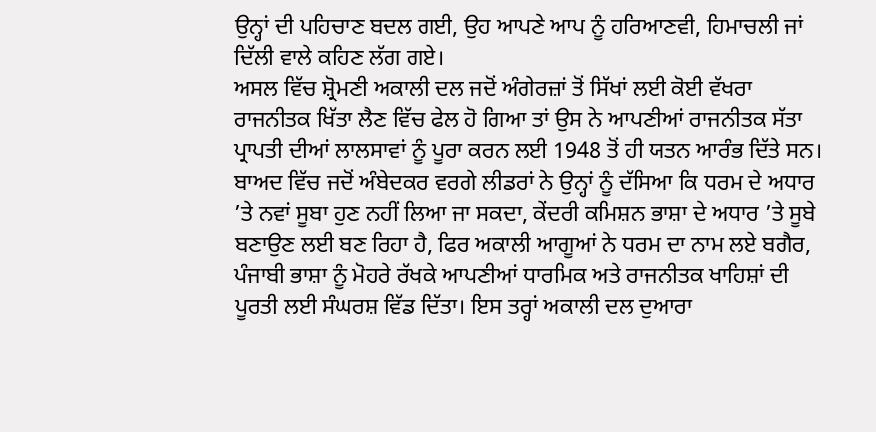ਉਨ੍ਹਾਂ ਦੀ ਪਹਿਚਾਣ ਬਦਲ ਗਈ, ਉਹ ਆਪਣੇ ਆਪ ਨੂੰ ਹਰਿਆਣਵੀ, ਹਿਮਾਚਲੀ ਜਾਂ ਦਿੱਲੀ ਵਾਲੇ ਕਹਿਣ ਲੱਗ ਗਏ।
ਅਸਲ ਵਿੱਚ ਸ਼੍ਰੋਮਣੀ ਅਕਾਲੀ ਦਲ ਜਦੋਂ ਅੰਗੇਰਜ਼ਾਂ ਤੋਂ ਸਿੱਖਾਂ ਲਈ ਕੋਈ ਵੱਖਰਾ ਰਾਜਨੀਤਕ ਖਿੱਤਾ ਲੈਣ ਵਿੱਚ ਫੇਲ ਹੋ ਗਿਆ ਤਾਂ ਉਸ ਨੇ ਆਪਣੀਆਂ ਰਾਜਨੀਤਕ ਸੱਤਾ ਪ੍ਰਾਪਤੀ ਦੀਆਂ ਲਾਲਸਾਵਾਂ ਨੂੰ ਪੂਰਾ ਕਰਨ ਲਈ 1948 ਤੋਂ ਹੀ ਯਤਨ ਆਰੰਭ ਦਿੱਤੇ ਸਨ। ਬਾਅਦ ਵਿੱਚ ਜਦੋਂ ਅੰਬੇਦਕਰ ਵਰਗੇ ਲੀਡਰਾਂ ਨੇ ਉਨ੍ਹਾਂ ਨੂੰ ਦੱਸਿਆ ਕਿ ਧਰਮ ਦੇ ਅਧਾਰ ’ਤੇ ਨਵਾਂ ਸੂਬਾ ਹੁਣ ਨਹੀਂ ਲਿਆ ਜਾ ਸਕਦਾ, ਕੇਂਦਰੀ ਕਮਿਸ਼ਨ ਭਾਸ਼ਾ ਦੇ ਅਧਾਰ ’ਤੇ ਸੂਬੇ ਬਣਾਉਣ ਲਈ ਬਣ ਰਿਹਾ ਹੈ, ਫਿਰ ਅਕਾਲੀ ਆਗੂਆਂ ਨੇ ਧਰਮ ਦਾ ਨਾਮ ਲਏ ਬਗੈਰ, ਪੰਜਾਬੀ ਭਾਸ਼ਾ ਨੂੰ ਮੋਹਰੇ ਰੱਖਕੇ ਆਪਣੀਆਂ ਧਾਰਮਿਕ ਅਤੇ ਰਾਜਨੀਤਕ ਖਾਹਿਸ਼ਾਂ ਦੀ ਪੂਰਤੀ ਲਈ ਸੰਘਰਸ਼ ਵਿੱਡ ਦਿੱਤਾ। ਇਸ ਤਰ੍ਹਾਂ ਅਕਾਲੀ ਦਲ ਦੁਆਰਾ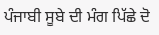ਪੰਜਾਬੀ ਸੂਬੇ ਦੀ ਮੰਗ ਪਿੱਛੇ ਦੋ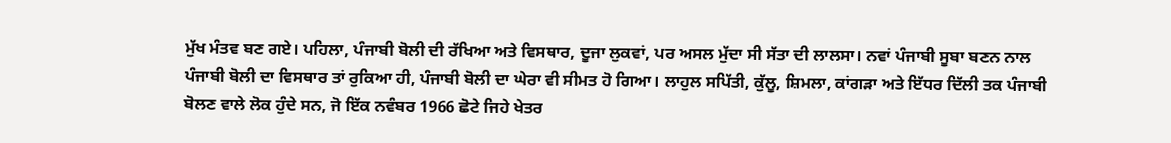ਮੁੱਖ ਮੰਤਵ ਬਣ ਗਏ। ਪਹਿਲਾ, ਪੰਜਾਬੀ ਬੋਲੀ ਦੀ ਰੱਖਿਆ ਅਤੇ ਵਿਸਥਾਰ, ਦੂਜਾ ਲੁਕਵਾਂ, ਪਰ ਅਸਲ ਮੁੱਦਾ ਸੀ ਸੱਤਾ ਦੀ ਲਾਲਸਾ। ਨਵਾਂ ਪੰਜਾਬੀ ਸੂਬਾ ਬਣਨ ਨਾਲ ਪੰਜਾਬੀ ਬੋਲੀ ਦਾ ਵਿਸਥਾਰ ਤਾਂ ਰੁਕਿਆ ਹੀ, ਪੰਜਾਬੀ ਬੋਲੀ ਦਾ ਘੇਰਾ ਵੀ ਸੀਮਤ ਹੋ ਗਿਆ। ਲਾਹੁਲ ਸਪਿੱਤੀ, ਕੁੱਲੂ, ਸ਼ਿਮਲਾ, ਕਾਂਗੜਾ ਅਤੇ ਇੱਧਰ ਦਿੱਲੀ ਤਕ ਪੰਜਾਬੀ ਬੋਲਣ ਵਾਲੇ ਲੋਕ ਹੁੰਦੇ ਸਨ, ਜੋ ਇੱਕ ਨਵੰਬਰ 1966 ਛੋਟੇ ਜਿਹੇ ਖੇਤਰ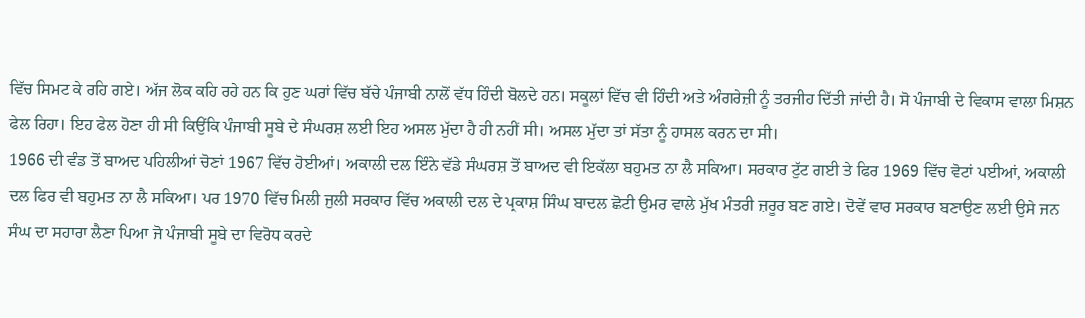ਵਿੱਚ ਸਿਮਟ ਕੇ ਰਹਿ ਗਏ। ਅੱਜ ਲੋਕ ਕਹਿ ਰਹੇ ਹਨ ਕਿ ਹੁਣ ਘਰਾਂ ਵਿੱਚ ਬੱਚੇ ਪੰਜਾਬੀ ਨਾਲੋਂ ਵੱਧ ਹਿੰਦੀ ਬੋਲਦੇ ਹਨ। ਸਕੂਲਾਂ ਵਿੱਚ ਵੀ ਹਿੰਦੀ ਅਤੇ ਅੰਗਰੇਜ਼ੀ ਨੂੰ ਤਰਜੀਹ ਦਿੱਤੀ ਜਾਂਦੀ ਹੈ। ਸੋ ਪੰਜਾਬੀ ਦੇ ਵਿਕਾਸ ਵਾਲਾ ਮਿਸ਼ਨ ਫੇਲ ਰਿਹਾ। ਇਹ ਫੇਲ ਹੋਣਾ ਹੀ ਸੀ ਕਿਉਂਕਿ ਪੰਜਾਬੀ ਸੂਬੇ ਦੇ ਸੰਘਰਸ਼ ਲਈ ਇਹ ਅਸਲ ਮੁੱਦਾ ਹੈ ਹੀ ਨਹੀਂ ਸੀ। ਅਸਲ ਮੁੱਦਾ ਤਾਂ ਸੱਤਾ ਨੂੰ ਹਾਸਲ ਕਰਨ ਦਾ ਸੀ।
1966 ਦੀ ਵੰਡ ਤੋਂ ਬਾਅਦ ਪਹਿਲੀਆਂ ਚੋਣਾਂ 1967 ਵਿੱਚ ਹੋਈਆਂ। ਅਕਾਲੀ ਦਲ ਇੰਨੇ ਵੱਡੇ ਸੰਘਰਸ਼ ਤੋਂ ਬਾਅਦ ਵੀ ਇਕੱਲਾ ਬਹੁਮਤ ਨਾ ਲੈ ਸਕਿਆ। ਸਰਕਾਰ ਟੁੱਟ ਗਈ ਤੇ ਫਿਰ 1969 ਵਿੱਚ ਵੋਟਾਂ ਪਈਆਂ, ਅਕਾਲੀ ਦਲ ਫਿਰ ਵੀ ਬਹੁਮਤ ਨਾ ਲੈ ਸਕਿਆ। ਪਰ 1970 ਵਿੱਚ ਮਿਲੀ ਜੁਲੀ ਸਰਕਾਰ ਵਿੱਚ ਅਕਾਲੀ ਦਲ ਦੇ ਪ੍ਰਕਾਸ਼ ਸਿੰਘ ਬਾਦਲ ਛੋਟੀ ਉਮਰ ਵਾਲੇ ਮੁੱਖ ਮੰਤਰੀ ਜ਼ਰੂਰ ਬਣ ਗਏ। ਦੋਵੇਂ ਵਾਰ ਸਰਕਾਰ ਬਣਾਉਣ ਲਈ ਉਸੇ ਜਨ ਸੰਘ ਦਾ ਸਹਾਰਾ ਲੈਣਾ ਪਿਆ ਜੋ ਪੰਜਾਬੀ ਸੂਬੇ ਦਾ ਵਿਰੋਧ ਕਰਦੇ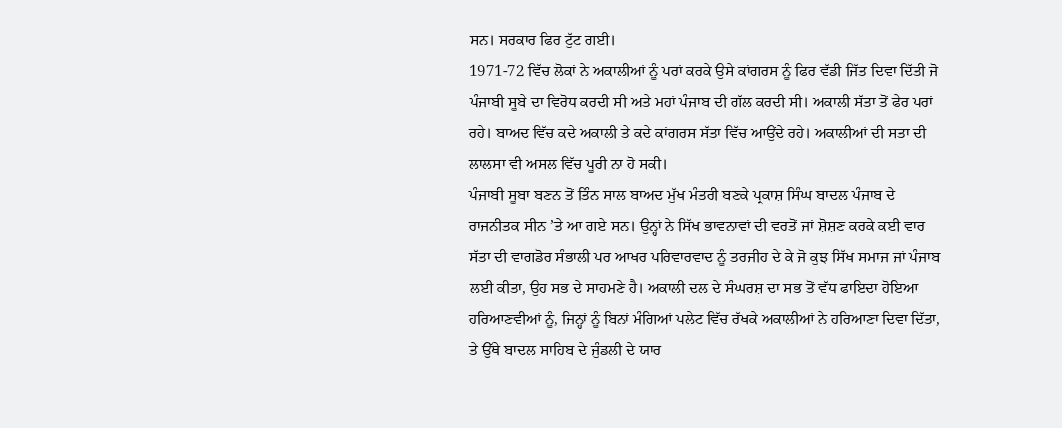ਸਨ। ਸਰਕਾਰ ਫਿਰ ਟੁੱਟ ਗਈ।
1971-72 ਵਿੱਚ ਲੋਕਾਂ ਨੇ ਅਕਾਲੀਆਂ ਨੂੰ ਪਰਾਂ ਕਰਕੇ ਉਸੇ ਕਾਂਗਰਸ ਨੂੰ ਫਿਰ ਵੱਡੀ ਜਿੱਤ ਦਿਵਾ ਦਿੱਤੀ ਜੋ ਪੰਜਾਬੀ ਸੂਬੇ ਦਾ ਵਿਰੋਧ ਕਰਦੀ ਸੀ ਅਤੇ ਮਹਾਂ ਪੰਜਾਬ ਦੀ ਗੱਲ ਕਰਦੀ ਸੀ। ਅਕਾਲੀ ਸੱਤਾ ਤੋਂ ਫੇਰ ਪਰਾਂ ਰਹੇ। ਬਾਅਦ ਵਿੱਚ ਕਦੇ ਅਕਾਲੀ ਤੇ ਕਦੇ ਕਾਂਗਰਸ ਸੱਤਾ ਵਿੱਚ ਆਉਂਦੇ ਰਹੇ। ਅਕਾਲੀਆਂ ਦੀ ਸਤਾ ਦੀ ਲਾਲਸਾ ਵੀ ਅਸਲ ਵਿੱਚ ਪੂਰੀ ਨਾ ਹੋ ਸਕੀ।
ਪੰਜਾਬੀ ਸੂਬਾ ਬਣਨ ਤੋਂ ਤਿੰਨ ਸਾਲ ਬਾਅਦ ਮੁੱਖ ਮੰਤਰੀ ਬਣਕੇ ਪ੍ਰਕਾਸ਼ ਸਿੰਘ ਬਾਦਲ ਪੰਜਾਬ ਦੇ ਰਾਜਨੀਤਕ ਸੀਨ ’ਤੇ ਆ ਗਏ ਸਨ। ਉਨ੍ਹਾਂ ਨੇ ਸਿੱਖ ਭਾਵਨਾਵਾਂ ਦੀ ਵਰਤੋਂ ਜਾਂ ਸ਼ੋਸ਼ਣ ਕਰਕੇ ਕਈ ਵਾਰ ਸੱਤਾ ਦੀ ਵਾਗਡੋਰ ਸੰਭਾਲੀ ਪਰ ਆਖਰ ਪਰਿਵਾਰਵਾਦ ਨੂੰ ਤਰਜੀਹ ਦੇ ਕੇ ਜੋ ਕੁਝ ਸਿੱਖ ਸਮਾਜ ਜਾਂ ਪੰਜਾਬ ਲਈ ਕੀਤਾ, ਉਹ ਸਭ ਦੇ ਸਾਹਮਣੇ ਹੈ। ਅਕਾਲੀ ਦਲ ਦੇ ਸੰਘਰਸ਼ ਦਾ ਸਭ ਤੋਂ ਵੱਧ ਫਾਇਦਾ ਹੋਇਆ ਹਰਿਆਣਵੀਆਂ ਨੂੰ, ਜਿਨ੍ਹਾਂ ਨੂੰ ਬਿਨਾਂ ਮੰਗਿਆਂ ਪਲੇਟ ਵਿੱਚ ਰੱਖਕੇ ਅਕਾਲੀਆਂ ਨੇ ਹਰਿਆਣਾ ਦਿਵਾ ਦਿੱਤਾ, ਤੇ ਉੱਥੇ ਬਾਦਲ ਸਾਹਿਬ ਦੇ ਜੁੰਡਲੀ ਦੇ ਯਾਰ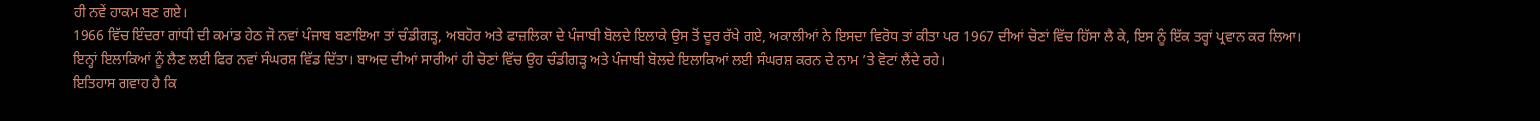ਹੀ ਨਵੇਂ ਹਾਕਮ ਬਣ ਗਏ।
1966 ਵਿੱਚ ਇੰਦਰਾ ਗਾਂਧੀ ਦੀ ਕਮਾਂਡ ਹੇਠ ਜੋ ਨਵਾਂ ਪੰਜਾਬ ਬਣਾਇਆ ਤਾਂ ਚੰਡੀਗੜ੍ਹ, ਅਬਹੋਰ ਅਤੇ ਫਾਜ਼ਲਿਕਾ ਦੇ ਪੰਜਾਬੀ ਬੋਲਦੇ ਇਲਾਕੇ ਉਸ ਤੋਂ ਦੂਰ ਰੱਖੇ ਗਏ, ਅਕਾਲੀਆਂ ਨੇ ਇਸਦਾ ਵਿਰੋਧ ਤਾਂ ਕੀਤਾ ਪਰ 1967 ਦੀਆਂ ਚੋਣਾਂ ਵਿੱਚ ਹਿੱਸਾ ਲੈ ਕੇ, ਇਸ ਨੂੰ ਇੱਕ ਤਰ੍ਹਾਂ ਪ੍ਰਵਾਨ ਕਰ ਲਿਆ। ਇਨ੍ਹਾਂ ਇਲਾਕਿਆਂ ਨੂੰ ਲੈਣ ਲਈ ਫਿਰ ਨਵਾਂ ਸੰਘਰਸ਼ ਵਿੱਡ ਦਿੱਤਾ। ਬਾਅਦ ਦੀਆਂ ਸਾਰੀਆਂ ਹੀ ਚੋਣਾਂ ਵਿੱਚ ਉਹ ਚੰਡੀਗੜ੍ਹ ਅਤੇ ਪੰਜਾਬੀ ਬੋਲਦੇ ਇਲਾਕਿਆਂ ਲਈ ਸੰਘਰਸ਼ ਕਰਨ ਦੇ ਨਾਮ ’ਤੇ ਵੋਟਾਂ ਲੈਂਦੇ ਰਹੇ।
ਇਤਿਹਾਸ ਗਵਾਹ ਹੈ ਕਿ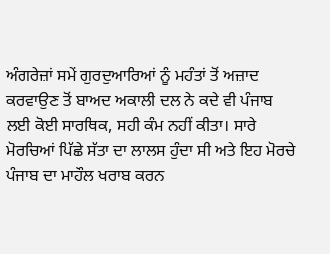ਅੰਗਰੇਜ਼ਾਂ ਸਮੇਂ ਗੁਰਦੁਆਰਿਆਂ ਨੂੰ ਮਹੰਤਾਂ ਤੋਂ ਅਜ਼ਾਦ ਕਰਵਾਉਣ ਤੋਂ ਬਾਅਦ ਅਕਾਲੀ ਦਲ ਨੇ ਕਦੇ ਵੀ ਪੰਜਾਬ ਲਈ ਕੋਈ ਸਾਰਥਿਕ, ਸਹੀ ਕੰਮ ਨਹੀਂ ਕੀਤਾ। ਸਾਰੇ ਮੋਰਚਿਆਂ ਪਿੱਛੇ ਸੱਤਾ ਦਾ ਲਾਲਸ ਹੁੰਦਾ ਸੀ ਅਤੇ ਇਹ ਮੋਰਚੇ ਪੰਜਾਬ ਦਾ ਮਾਹੌਲ ਖਰਾਬ ਕਰਨ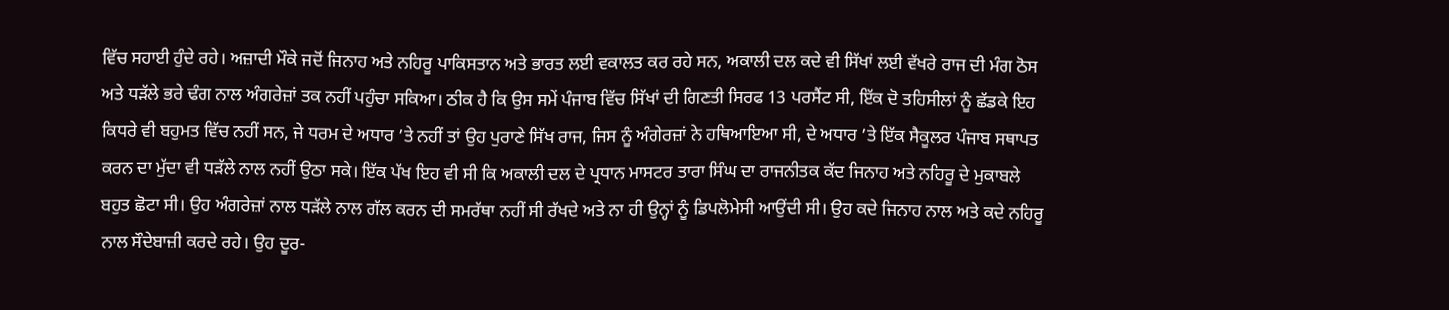ਵਿੱਚ ਸਹਾਈ ਹੁੰਦੇ ਰਹੇ। ਅਜ਼ਾਦੀ ਮੌਕੇ ਜਦੋਂ ਜਿਨਾਹ ਅਤੇ ਨਹਿਰੂ ਪਾਕਿਸਤਾਨ ਅਤੇ ਭਾਰਤ ਲਈ ਵਕਾਲਤ ਕਰ ਰਹੇ ਸਨ, ਅਕਾਲੀ ਦਲ ਕਦੇ ਵੀ ਸਿੱਖਾਂ ਲਈ ਵੱਖਰੇ ਰਾਜ ਦੀ ਮੰਗ ਠੋਸ ਅਤੇ ਧੜੱਲੇ ਭਰੇ ਢੰਗ ਨਾਲ ਅੰਗਰੇਜ਼ਾਂ ਤਕ ਨਹੀਂ ਪਹੁੰਚਾ ਸਕਿਆ। ਠੀਕ ਹੈ ਕਿ ਉਸ ਸਮੇਂ ਪੰਜਾਬ ਵਿੱਚ ਸਿੱਖਾਂ ਦੀ ਗਿਣਤੀ ਸਿਰਫ 13 ਪਰਸੈਂਟ ਸੀ, ਇੱਕ ਦੋ ਤਹਿਸੀਲਾਂ ਨੂੰ ਛੱਡਕੇ ਇਹ ਕਿਧਰੇ ਵੀ ਬਹੁਮਤ ਵਿੱਚ ਨਹੀਂ ਸਨ, ਜੇ ਧਰਮ ਦੇ ਅਧਾਰ ’ਤੇ ਨਹੀਂ ਤਾਂ ਉਹ ਪੁਰਾਣੇ ਸਿੱਖ ਰਾਜ, ਜਿਸ ਨੂੰ ਅੰਗੇਰਜ਼ਾਂ ਨੇ ਹਥਿਆਇਆ ਸੀ, ਦੇ ਅਧਾਰ ’ਤੇ ਇੱਕ ਸੈਕੂਲਰ ਪੰਜਾਬ ਸਥਾਪਤ ਕਰਨ ਦਾ ਮੁੱਦਾ ਵੀ ਧੜੱਲੇ ਨਾਲ ਨਹੀਂ ਉਠਾ ਸਕੇ। ਇੱਕ ਪੱਖ ਇਹ ਵੀ ਸੀ ਕਿ ਅਕਾਲੀ ਦਲ ਦੇ ਪ੍ਰਧਾਨ ਮਾਸਟਰ ਤਾਰਾ ਸਿੰਘ ਦਾ ਰਾਜਨੀਤਕ ਕੱਦ ਜਿਨਾਹ ਅਤੇ ਨਹਿਰੂ ਦੇ ਮੁਕਾਬਲੇ ਬਹੁਤ ਛੋਟਾ ਸੀ। ਉਹ ਅੰਗਰੇਜ਼ਾਂ ਨਾਲ ਧੜੱਲੇ ਨਾਲ ਗੱਲ ਕਰਨ ਦੀ ਸਮਰੱਥਾ ਨਹੀਂ ਸੀ ਰੱਖਦੇ ਅਤੇ ਨਾ ਹੀ ਉਨ੍ਹਾਂ ਨੂੰ ਡਿਪਲੋਮੇਸੀ ਆਉਂਦੀ ਸੀ। ਉਹ ਕਦੇ ਜਿਨਾਹ ਨਾਲ ਅਤੇ ਕਦੇ ਨਹਿਰੂ ਨਾਲ ਸੌਦੇਬਾਜ਼ੀ ਕਰਦੇ ਰਹੇ। ਉਹ ਦੂਰ-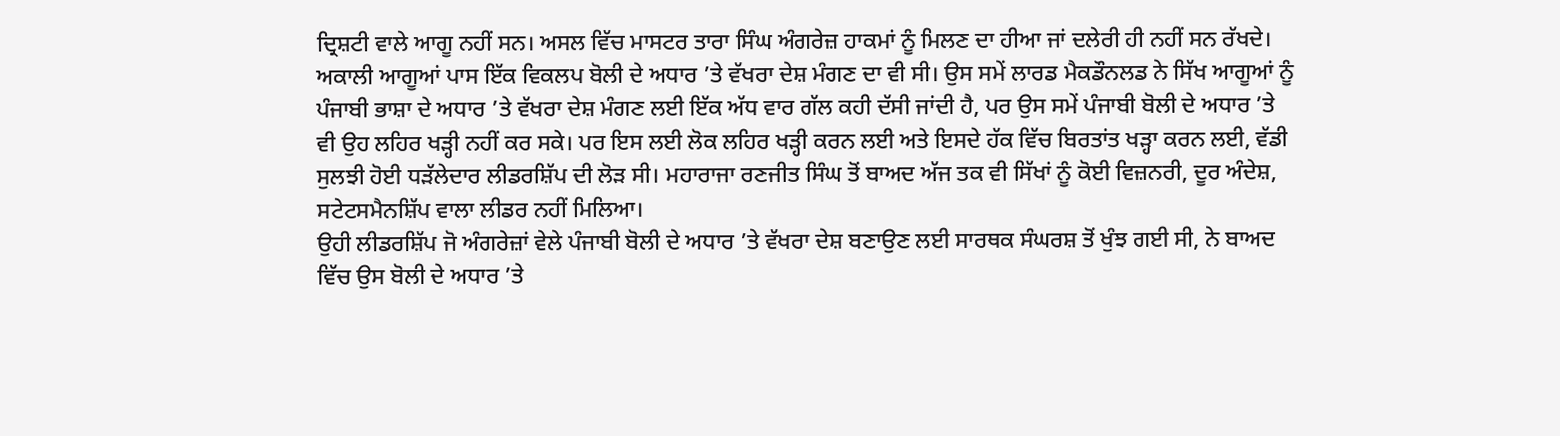ਦ੍ਰਿਸ਼ਟੀ ਵਾਲੇ ਆਗੂ ਨਹੀਂ ਸਨ। ਅਸਲ ਵਿੱਚ ਮਾਸਟਰ ਤਾਰਾ ਸਿੰਘ ਅੰਗਰੇਜ਼ ਹਾਕਮਾਂ ਨੂੰ ਮਿਲਣ ਦਾ ਹੀਆ ਜਾਂ ਦਲੇਰੀ ਹੀ ਨਹੀਂ ਸਨ ਰੱਖਦੇ।
ਅਕਾਲੀ ਆਗੂਆਂ ਪਾਸ ਇੱਕ ਵਿਕਲਪ ਬੋਲੀ ਦੇ ਅਧਾਰ ’ਤੇ ਵੱਖਰਾ ਦੇਸ਼ ਮੰਗਣ ਦਾ ਵੀ ਸੀ। ਉਸ ਸਮੇਂ ਲਾਰਡ ਮੈਕਡੌਨਲਡ ਨੇ ਸਿੱਖ ਆਗੂਆਂ ਨੂੰ ਪੰਜਾਬੀ ਭਾਸ਼ਾ ਦੇ ਅਧਾਰ ’ਤੇ ਵੱਖਰਾ ਦੇਸ਼ ਮੰਗਣ ਲਈ ਇੱਕ ਅੱਧ ਵਾਰ ਗੱਲ ਕਹੀ ਦੱਸੀ ਜਾਂਦੀ ਹੈ, ਪਰ ਉਸ ਸਮੇਂ ਪੰਜਾਬੀ ਬੋਲੀ ਦੇ ਅਧਾਰ ’ਤੇ ਵੀ ਉਹ ਲਹਿਰ ਖੜ੍ਹੀ ਨਹੀਂ ਕਰ ਸਕੇ। ਪਰ ਇਸ ਲਈ ਲੋਕ ਲਹਿਰ ਖੜ੍ਹੀ ਕਰਨ ਲਈ ਅਤੇ ਇਸਦੇ ਹੱਕ ਵਿੱਚ ਬਿਰਤਾਂਤ ਖੜ੍ਹਾ ਕਰਨ ਲਈ, ਵੱਡੀ ਸੁਲਝੀ ਹੋਈ ਧੜੱਲੇਦਾਰ ਲੀਡਰਸ਼ਿੱਪ ਦੀ ਲੋੜ ਸੀ। ਮਹਾਰਾਜਾ ਰਣਜੀਤ ਸਿੰਘ ਤੋਂ ਬਾਅਦ ਅੱਜ ਤਕ ਵੀ ਸਿੱਖਾਂ ਨੂੰ ਕੋਈ ਵਿਜ਼ਨਰੀ, ਦੂਰ ਅੰਦੇਸ਼, ਸਟੇਟਸਮੈਨਸ਼ਿੱਪ ਵਾਲਾ ਲੀਡਰ ਨਹੀਂ ਮਿਲਿਆ।
ਉਹੀ ਲੀਡਰਸ਼ਿੱਪ ਜੋ ਅੰਗਰੇਜ਼ਾਂ ਵੇਲੇ ਪੰਜਾਬੀ ਬੋਲੀ ਦੇ ਅਧਾਰ ’ਤੇ ਵੱਖਰਾ ਦੇਸ਼ ਬਣਾਉਣ ਲਈ ਸਾਰਥਕ ਸੰਘਰਸ਼ ਤੋਂ ਖੁੰਝ ਗਈ ਸੀ, ਨੇ ਬਾਅਦ ਵਿੱਚ ਉਸ ਬੋਲੀ ਦੇ ਅਧਾਰ ’ਤੇ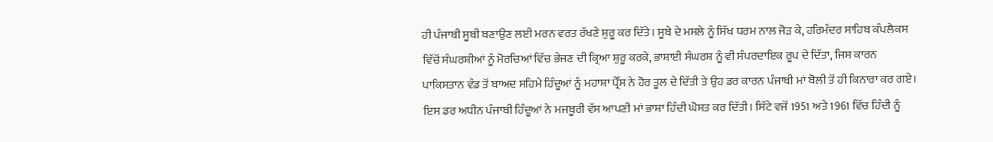ਹੀ ਪੰਜਾਬੀ ਸੂਬੀ ਬਣਾਉਣ ਲਈ ਮਰਨ ਵਰਤ ਰੱਖਣੇ ਸ਼ੁਰੂ ਕਰ ਦਿੱਤੇ। ਸੂਬੇ ਦੇ ਮਸਲੇ ਨੂੰ ਸਿੱਖ ਧਰਮ ਨਾਲ ਜੋੜ ਕੇ, ਹਰਿਮੰਦਰ ਸਾਹਿਬ ਕੰਪਲੈਕਸ ਵਿੱਚੋਂ ਸੰਘਰਸ਼ੀਆਂ ਨੂੰ ਮੋਰਚਿਆਂ ਵਿੱਚ ਭੇਜਣ ਦੀ ਕ੍ਰਿਆ ਸ਼ੁਰੂ ਕਰਕੇ, ਭਾਸ਼ਾਈ ਸੰਘਰਸ਼ ਨੂੰ ਵੀ ਸੰਪਰਦਾਇਕ ਰੂਪ ਦੇ ਦਿੱਤਾ, ਜਿਸ ਕਾਰਨ ਪਾਕਿਸਤਾਨ ਵੰਡ ਤੋਂ ਬਾਅਦ ਸਹਿਮੇ ਹਿੰਦੂਆਂ ਨੂੰ ਮਹਾਸ਼ਾ ਪ੍ਰੈੱਸ ਨੇ ਹੋਰ ਤੂਲ ਦੇ ਦਿੱਤੀ ਤੇ ਉਹ ਡਰ ਕਾਰਨ ਪੰਜਾਬੀ ਮਾਂ ਬੋਲੀ ਤੋਂ ਹੀ ਕਿਨਾਰਾ ਕਰ ਗਏ। ਇਸ ਡਰ ਅਧੀਨ ਪੰਜਾਬੀ ਹਿੰਦੂਆਂ ਨੇ ਮਜਬੂਰੀ ਵੱਸ ਆਪਣੀ ਮਾਂ ਭਾਸ਼ਾ ਹਿੰਦੀ ਘੋਸ਼ਤ ਕਰ ਦਿੱਤੀ। ਸਿੱਟੇ ਵਜੋਂ 1951 ਅਤੇ 1961 ਵਿੱਚ ਹਿੰਦੀ ਨੂੰ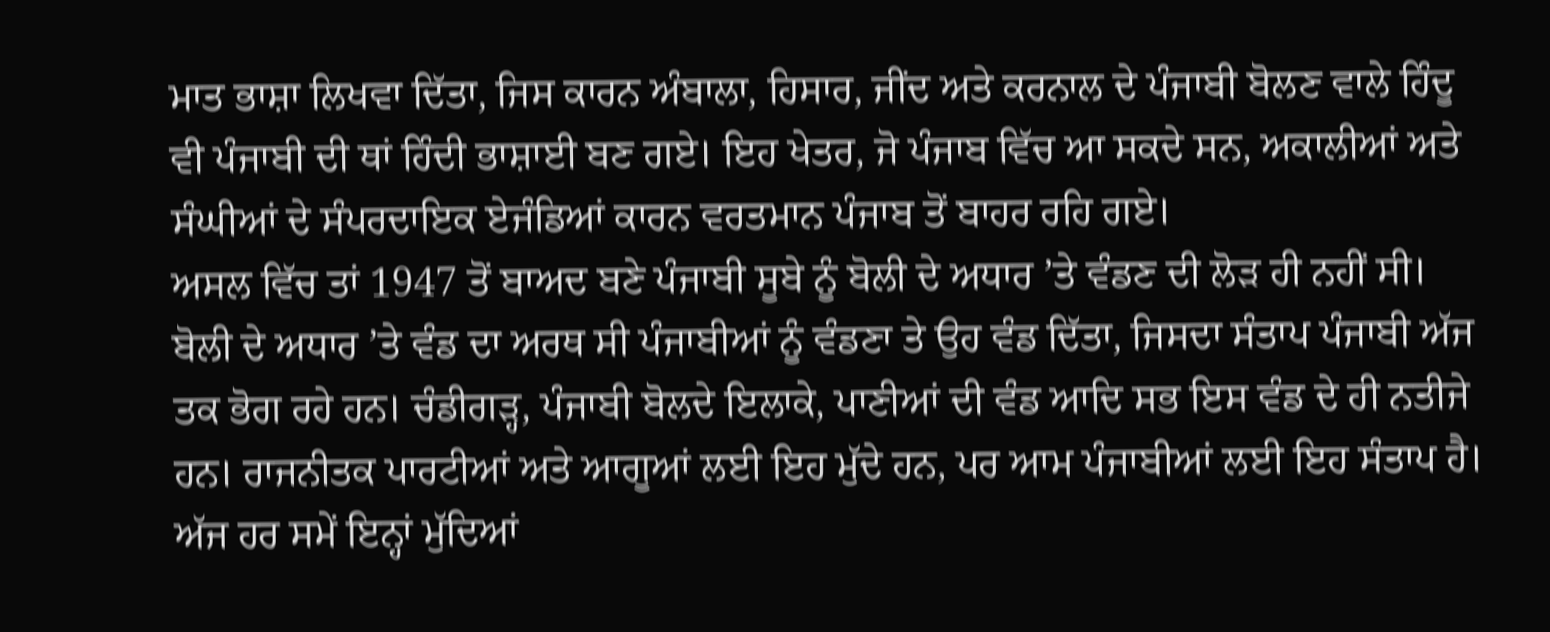ਮਾਤ ਭਾਸ਼ਾ ਲਿਖਵਾ ਦਿੱਤਾ, ਜਿਸ ਕਾਰਨ ਅੰਬਾਲਾ, ਹਿਸਾਰ, ਜੀਂਦ ਅਤੇ ਕਰਨਾਲ ਦੇ ਪੰਜਾਬੀ ਬੋਲਣ ਵਾਲੇ ਹਿੰਦੂ ਵੀ ਪੰਜਾਬੀ ਦੀ ਥਾਂ ਹਿੰਦੀ ਭਾਸ਼ਾਈ ਬਣ ਗਏ। ਇਹ ਖੇਤਰ, ਜੋ ਪੰਜਾਬ ਵਿੱਚ ਆ ਸਕਦੇ ਸਨ, ਅਕਾਲੀਆਂ ਅਤੇ ਸੰਘੀਆਂ ਦੇ ਸੰਪਰਦਾਇਕ ਏਜੰਡਿਆਂ ਕਾਰਨ ਵਰਤਮਾਨ ਪੰਜਾਬ ਤੋਂ ਬਾਹਰ ਰਹਿ ਗਏ।
ਅਸਲ ਵਿੱਚ ਤਾਂ 1947 ਤੋਂ ਬਾਅਦ ਬਣੇ ਪੰਜਾਬੀ ਸੂਬੇ ਨੂੰ ਬੋਲੀ ਦੇ ਅਧਾਰ ’ਤੇ ਵੰਡਣ ਦੀ ਲੋੜ ਹੀ ਨਹੀਂ ਸੀ। ਬੋਲੀ ਦੇ ਅਧਾਰ ’ਤੇ ਵੰਡ ਦਾ ਅਰਥ ਸੀ ਪੰਜਾਬੀਆਂ ਨੂੰ ਵੰਡਣਾ ਤੇ ਉਹ ਵੰਡ ਦਿੱਤਾ, ਜਿਸਦਾ ਸੰਤਾਪ ਪੰਜਾਬੀ ਅੱਜ ਤਕ ਭੋਗ ਰਹੇ ਹਨ। ਚੰਡੀਗੜ੍ਹ, ਪੰਜਾਬੀ ਬੋਲਦੇ ਇਲਾਕੇ, ਪਾਣੀਆਂ ਦੀ ਵੰਡ ਆਦਿ ਸਭ ਇਸ ਵੰਡ ਦੇ ਹੀ ਨਤੀਜੇ ਹਨ। ਰਾਜਨੀਤਕ ਪਾਰਟੀਆਂ ਅਤੇ ਆਗੂਆਂ ਲਈ ਇਹ ਮੁੱਦੇ ਹਨ, ਪਰ ਆਮ ਪੰਜਾਬੀਆਂ ਲਈ ਇਹ ਸੰਤਾਪ ਹੈ। ਅੱਜ ਹਰ ਸਮੇਂ ਇਨ੍ਹਾਂ ਮੁੱਦਿਆਂ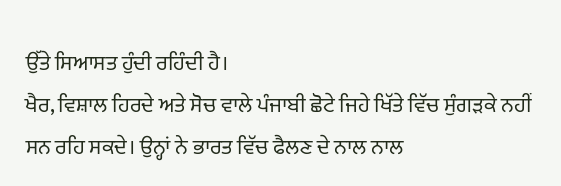ਉੱਤੇ ਸਿਆਸਤ ਹੁੰਦੀ ਰਹਿੰਦੀ ਹੈ।
ਖੈਰ, ਵਿਸ਼ਾਲ ਹਿਰਦੇ ਅਤੇ ਸੋਚ ਵਾਲੇ ਪੰਜਾਬੀ ਛੋਟੇ ਜਿਹੇ ਖਿੱਤੇ ਵਿੱਚ ਸੁੰਗੜਕੇ ਨਹੀਂ ਸਨ ਰਹਿ ਸਕਦੇ। ਉਨ੍ਹਾਂ ਨੇ ਭਾਰਤ ਵਿੱਚ ਫੈਲਣ ਦੇ ਨਾਲ ਨਾਲ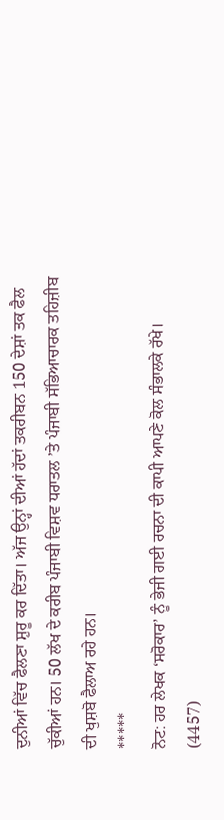ਦੁਨੀਆਂ ਵਿੱਚ ਫੈਲਣਾ ਸ਼ੁਰੂ ਕਰ ਦਿੱਤਾ। ਅੱਜ ਉਨ੍ਹਾਂ ਦੀਆਂ ਹੱਦਾਂ ਤਕਰੀਬਨ 150 ਦੇਸ਼ਾਂ ਤਕ ਫੈਲ ਚੁੱਕੀਆਂ ਹਨ। 50 ਲੱਖ ਦੇ ਕਰੀਬ ਪੰਜਾਬੀ ਵਿਸ਼ਵ ਧਰਾਤਲ ’ਤੇ ਪੰਜਾਬੀ ਸੱਭਿਆਚਾਰਕ ਤਹਿਜ਼ੀਬ ਦੀ ਖੁਸ਼ਬੋ ਫੈਲਾਅ ਰਹੇ ਹਨ।
*****
ਨੋਟ: ਹਰ ਲੇਖਕ ‘ਸਰੋਕਾਰ’ ਨੂੰ ਭੇਜੀ ਗਈ ਰਚਨਾ ਦੀ ਕਾਪੀ ਆਪਣੇ ਕੋਲ ਸੰਭਾਲਕੇ ਰੱਖੇ।
(4457)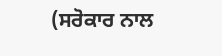(ਸਰੋਕਾਰ ਨਾਲ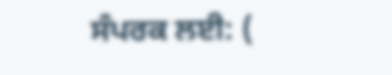ਸੰਪਰਕ ਲਈ: (